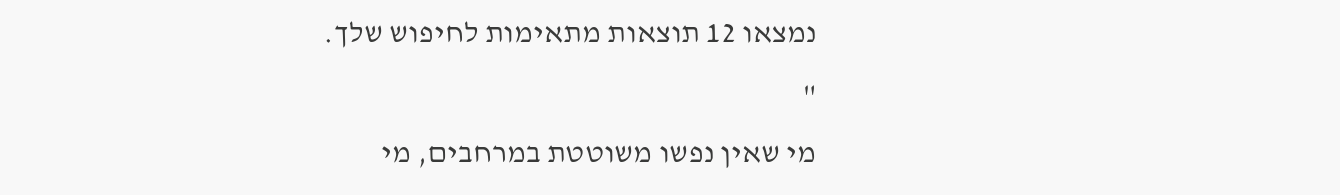נמצאו 12 תוצאות מתאימות לחיפוש שלך.
"
מי שאין נפשו משוטטת במרחבים, מי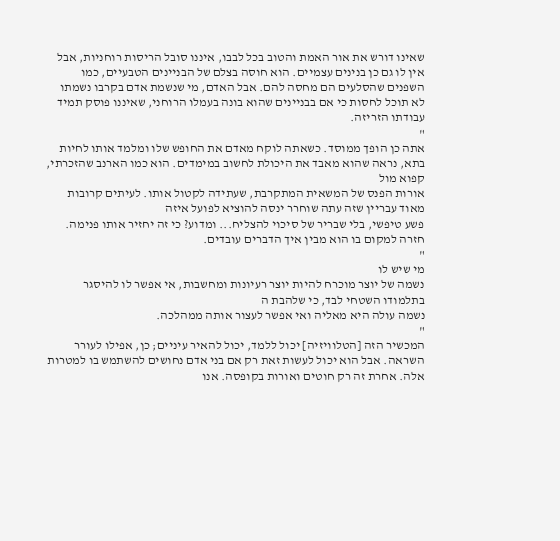שאינו דורש את אור האמת והטוב בכל לבבו, איננו סובל הריסות רוחניות, אבל אין לו גם כן בנינים עצמיים. הוא חוסה בצלם של הבניינים הטבעיים, כמו השפנים שהסלעים הם מחסה להם. אבל האדם, מי שנשמת אדם בקרבו נשמתו לא תוכל לחסות כי אם בבניינים שהוא בונה בעמלו הרוחני, שאיננו פוסק תמיד עבודתו הזריזה.
"
אתה כן הופך ממוסד. כשאתה לוקח מאדם את החופש שלו ומלמד אותו לחיות בתא, נראה שהוא מאבד את היכולת לחשוב במימדים. הוא כמו הארנב שהזכרתי, קפוא מול
אורות הפנס של המשאית המתקרבת, שעתידה לקטול אותו. לעיתים קרובות מאוד עבריין שזה עתה שוחרר ינסה להוציא לפועל איזה
פשע טיפשי, בלי שבריר של סיכוי להצליח... ומדוע? כי זה יחזיר אותו פנימה. חזרה למקום בו הוא מבין איך הדברים עובדים.
"
מי שיש לו
נשמה של יוצר מוכרח להיות יוצר רעיונות ומחשבות, אי אפשר לו להיסגר בתלמודו השטחי לבד, כי שלהבת ה
נשמה עולה היא מאליה ואי אפשר לעצור אותה ממהלכה.
"
המכשיר הזה [הטלוויזיה] יכול ללמד, יכול להאיר עיניים; כן, אפילו לעורר השראה. אבל הוא יכול לעשות זאת רק אם בני אדם נחושים להשתמש בו למטרות אלה. אחרת זה רק חוטים ואורות בקופסה. אנו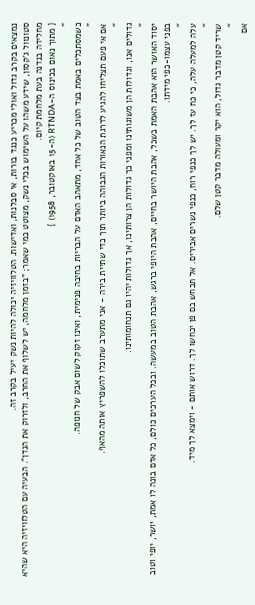נמצאים בקרב גדול ואולי מכריע כנגד בורות, אי סבלנות, ואדישות. הטלוויזיה יכולה להיות נשק יעיל בקרב זה.
סטונוול ג'קסון, שידע משהו על השימוש בכלי נשק, מצוטט כמי שאמר; "בזמן מלחמה, יש לשלוף את החרב, ולזרוק את הנדן". הבעיה עם הטלוויזיה היא שהיא מחלידה בנדנה בעת מלחמת קיום.
{ מתוך נאום בכינוס ה-RTNDA (ה-15 באוקטובר, 1958) }
"
כשמסתכלים באמת בצד הטוב של כל אחד, מתאהב האדם על הבריות בחיבה פנימית, ואינו זקוק לשום אבק של חנופה.
"
אם אי פעם תצליחו להגיע לדרגת הנאורות הגבוהה ביותר תוך כדי שתיית בירה - אני מתערב שתוכלו להשפריץ אותה מהאף.
"
גדולים אנו, וגדולות הן משוגותינו ומפני כך גדולות הן צרותינו, אך גדולות יהיו גם תנחומותינו.
"
יסוד האושר הוא אהבת האמת בשכל, אהבת היושר בחיים, אהבת היופי ברגש, אהבת הטוב במעשה. ובכל הערכים כולם, כל אדם בונה לו אמת, יושר, יופי וטוב בפני עצמו-כפי מידתו.
"
עלה למעלה עלה, כי כח עז לך. יש לך כנפי רוח, כנפי נשרים אבירים. אל תכחש בם פן יכחשו לך. דרוש אותם - וימצא לך מיד.
"
שריד קטן מדבר גדול, הוא יקר ומעולה מדבר קטן שלם.
"
אם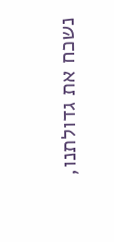נשכח את גדולתנו,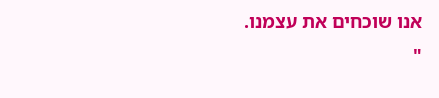אנו שוכחים את עצמנו.
"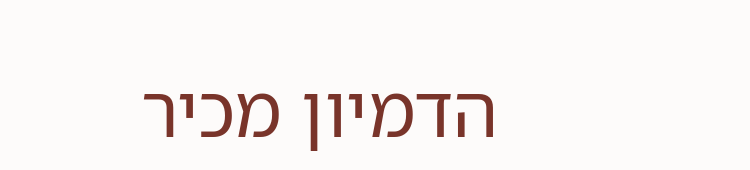הדמיון מכיר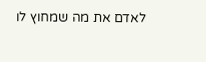לאדם את מה שמחוץ לו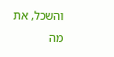והשכל, את מה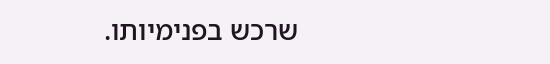שרכש בפנימיותו.